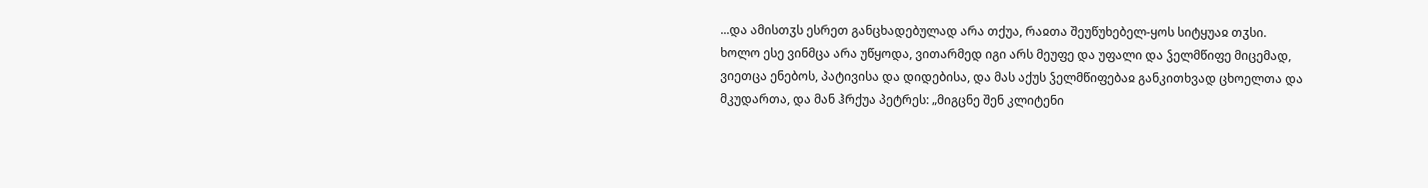...და ამისთჳს ესრეთ განცხადებულად არა თქუა, რაჲთა შეუწუხებელ-ყოს სიტყუაჲ თჳსი.
ხოლო ესე ვინმცა არა უწყოდა, ვითარმედ იგი არს მეუფე და უფალი და ჴელმწიფე მიცემად, ვიეთცა ენებოს, პატივისა და დიდებისა, და მას აქუს ჴელმწიფებაჲ განკითხვად ცხოელთა და მკუდართა, და მან ჰრქუა პეტრეს: „მიგცნე შენ კლიტენი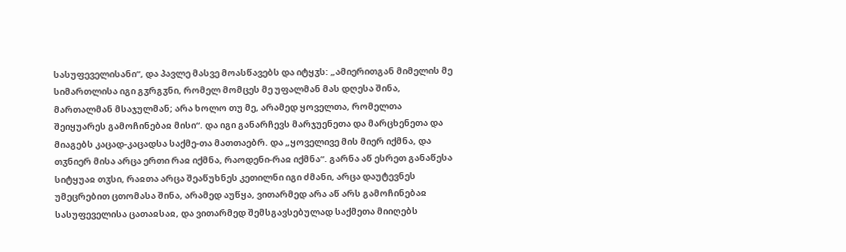სასუფეველისანი“, და პავლე მასვე მოასწავებს და იტყჳს: „ამიერითგან მიმელის მე სიმართლისა იგი გჳრგჳნი, რომელ მომცეს მე უფალმან მას დღესა შინა, მართალმან მსაჯულმან; არა ხოლო თუ მე, არამედ ყოველთა, რომელთა შეიყუარეს გამოჩინებაჲ მისი“. და იგი განარჩევს მარჯუენეთა და მარცხენეთა და მიაგებს კაცად-კაცადსა საქმე-თა მათთაებრ. და „ყოველივე მის მიერ იქმნა, და თჳნიერ მისა არცა ერთი რაჲ იქმნა, რაოდენი-რაჲ იქმნა“. გარნა აწ ესრეთ განაწესა სიტყუაჲ თჳსი, რაჲთა არცა შეაწუხნეს კეთილნი იგი ძმანი, არცა დაუტევნეს უმეცრებით ცთომასა შინა, არამედ აუწყა, ვითარმედ არა აწ არს გამოჩინებაჲ სასუფეველისა ცათაჲსაჲ, და ვითარმედ შემსგავსებულად საქმეთა მიიღებს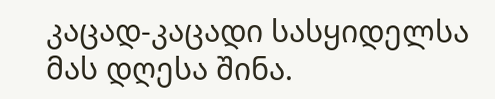კაცად-კაცადი სასყიდელსა მას დღესა შინა.